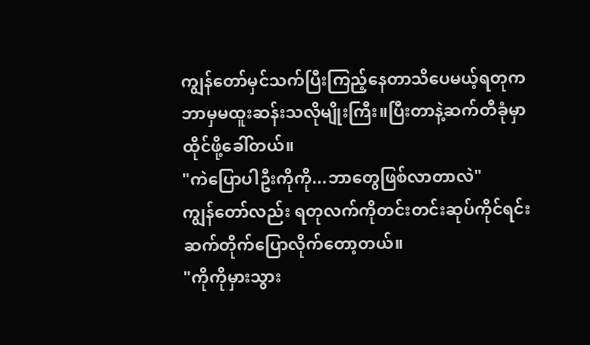ကျွန်တော်မှင်သက်ပြီးကြည့်နေတာသိပေမယ့်ရတုက
ဘာမှမထူးဆန်းသလိုမျိုးကြီး။ပြီးတာနဲ့ဆက်တီခုံမှာ
ထိုင်ဖို့ခေါ်တယ်။
"ကဲပြောပါဦးကိုကို...ဘာတွေဖြစ်လာတာလဲ"
ကျွန်တော်လည်း ရတုလက်ကိုတင်းတင်းဆုပ်ကိုင်ရင်း
ဆက်တိုက်ပြောလိုက်တော့တယ်။
"ကိုကိုမှားသွား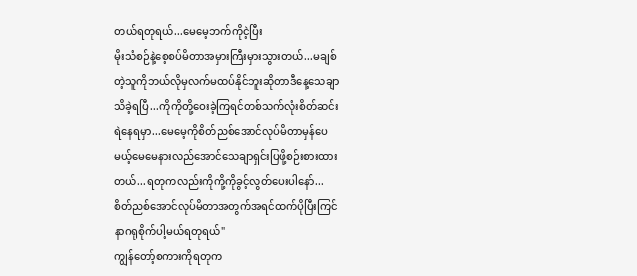တယ်ရတုရယ်...မေမေ့ဘက်ကိုငဲ့ပြီး
မိုးသံစဉ်နဲ့စေ့စပ်မိတာအမှားကြီးမှားသွားတယ်...မချစ်
တဲ့သူကိုဘယ်လိုမှလက်မထပ်နိုင်ဘူးဆိုတာဒီနေ့သေချာ
သိခဲ့ရပြီ...ကိုကိုတို့ဝေးခဲ့ကြရင်တစ်သက်လုံးစိတ်ဆင်း
ရဲနေရမှာ...မေမေ့ကိုစိတ်ညစ်အောင်လုပ်မိတာမှန်ပေ
မယ့်မေမေနားလည်အောင်သေချာရှင်းပြဖို့စဉ်းစားထား
တယ်...ရတုကလည်းကိုကို့ကိုခွင့်လွတ်ပေးပါနော်...
စိတ်ညစ်အောင်လုပ်မိတာအတွက်အရင်ထက်ပိုပြီးကြင်
နာဂရုစိုက်ပါ့မယ်ရတုရယ်"
ကျွန်တော့်စကားကိုရတုက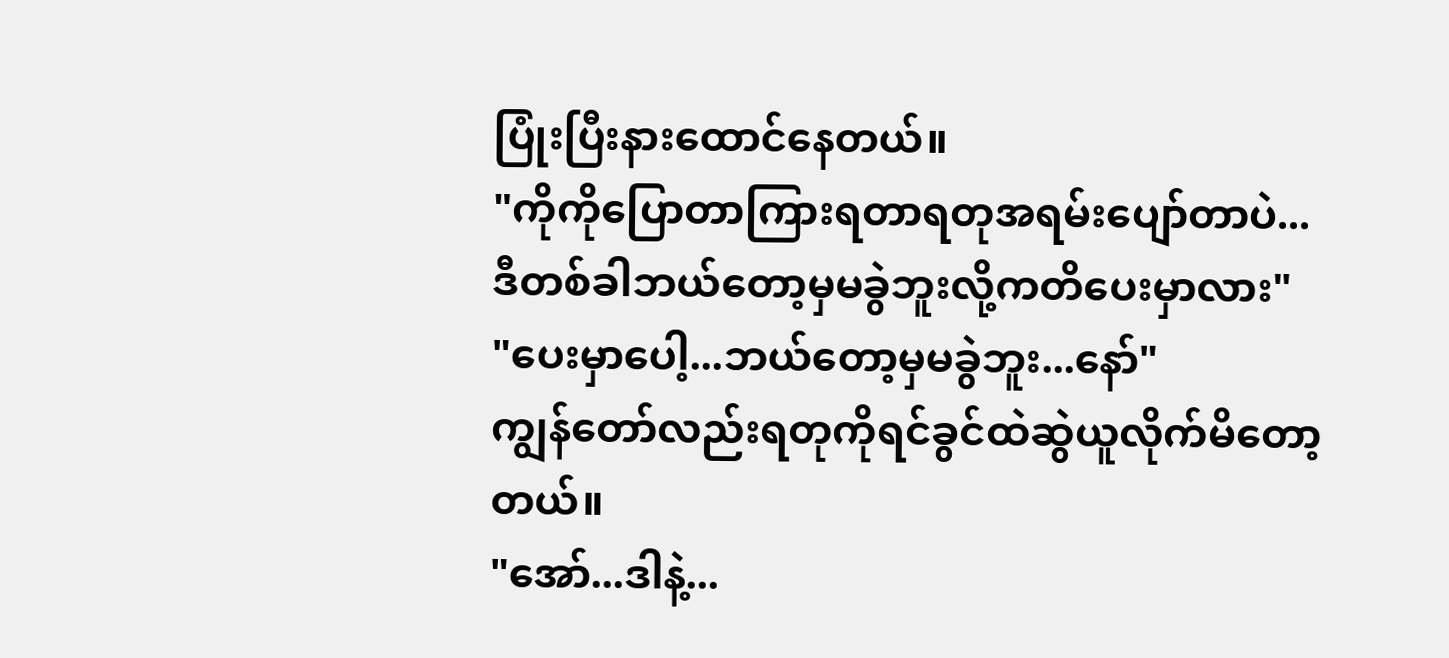ပြုံးပြီးနားထောင်နေတယ်။
"ကိုကိုပြောတာကြားရတာရတုအရမ်းပျော်တာပဲ...
ဒီတစ်ခါဘယ်တော့မှမခွဲဘူးလို့ကတိပေးမှာလား"
"ပေးမှာပေါ့...ဘယ်တော့မှမခွဲဘူး...နော်"
ကျွန်တော်လည်းရတုကိုရင်ခွင်ထဲဆွဲယူလိုက်မိတော့
တယ်။
"အော်...ဒါနဲ့...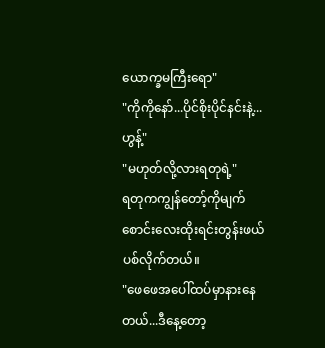ယောက္ခမကြီးရော"
"ကိုကိုနော်...ပိုင်စိုးပိုင်နင်းနဲ့...ဟွန့်"
"မဟုတ်လို့လားရတုရဲ့"
ရတုကကျွန်တော့်ကိုမျက်စောင်းလေးထိုးရင်းတွန်းဖယ်
ပစ်လိုက်တယ်။
"ဖေဖေအပေါ်ထပ်မှာနားနေတယ်...ဒီနေ့တော့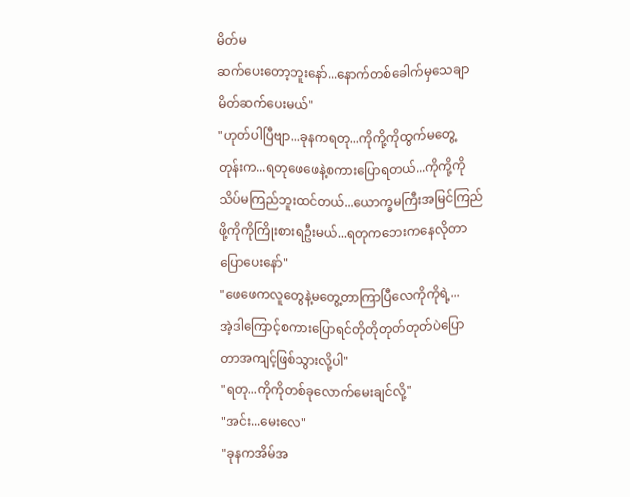မိတ်မ
ဆက်ပေးတော့ဘူးနော်...နောက်တစ်ခေါက်မှသေချာ
မိတ်ဆက်ပေးမယ်"
"ဟုတ်ပါပြီဗျာ...ခုနကရတု...ကိုကို့ကိုထွက်မတွေ့
တုန်းက...ရတုဖေဖေနဲ့စကားပြောရတယ်...ကိုကို့ကို
သိပ်မကြည်ဘူးထင်တယ်...ယောက္ခမကြီးအမြင်ကြည်
ဖို့ကိုကိုကြိုးစားရဦးမယ်...ရတုကဘေးကနေလိုတာ
ပြောပေးနော်"
"ဖေဖေကလူတွေနဲ့မတွေ့တာကြာပြီလေကိုကိုရဲ့...
အဲ့ဒါကြောင့်စကားပြောရင်တိုတိုတုတ်တုတ်ပဲပြော
တာအကျင့်ဖြစ်သွားလို့ပါ"
"ရတု...ကိုကိုတစ်ခုလောက်မေးချင်လို့"
"အင်း...မေးလေ"
"ခုနကအိမ်အ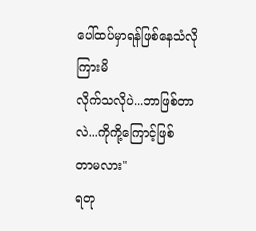ပေါ်ထပ်မှာရန်ဖြစ်နေသံလိုကြားမိ
လိုက်သလိုပဲ...ဘာဖြစ်တာလဲ...ကိုကို့ကြောင့်ဖြစ်
တာမလား"
ရတု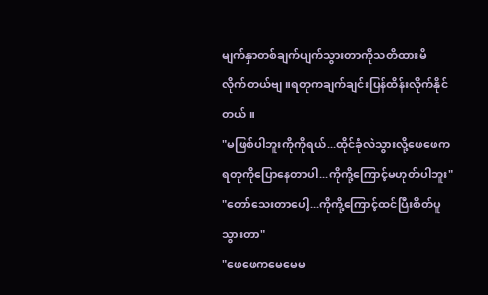မျက်နှာတစ်ချက်ပျက်သွားတာကိုသတိထားမိ
လိုက်တယ်ဗျ။ရတုကချက်ချင်းပြန်ထိန်းလိုက်နိုင်
တယ်။
"မဖြစ်ပါဘူးကိုကိုရယ်...ထိုင်ခုံလဲသွားလို့ဖေဖေက
ရတုကိုပြောနေတာပါ...ကိုကို့ကြောင့်မဟုတ်ပါဘူး"
"တော်သေးတာပေါ့...ကိုကို့ကြောင့်ထင်ပြီးစိတ်ပူ
သွားတာ"
"ဖေဖေကမေမေမ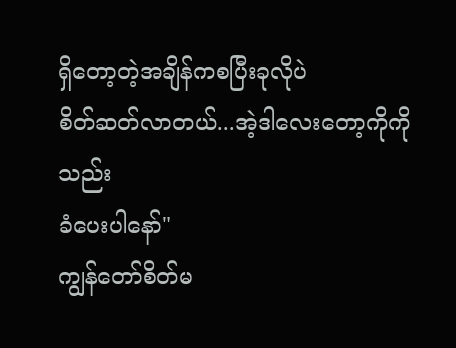ရှိတော့တဲ့အချိန်ကစပြီးခုလိုပဲ
စိတ်ဆတ်လာတယ်...အဲ့ဒါလေးတော့ကိုကိုသည်း
ခံပေးပါနော်"
ကျွန်တော်စိတ်မ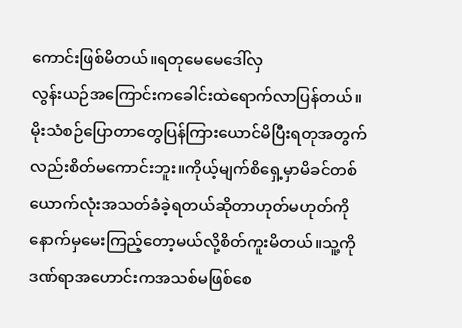ကောင်းဖြစ်မိတယ်။ရတုမေမေဒေါ်လှ
လွန်းယဉ်အကြောင်းကခေါင်းထဲရောက်လာပြန်တယ်။
မိုးသံစဉ်ပြောတာတွေပြန်ကြားယောင်မိပြီးရတုအတွက်
လည်းစိတ်မကောင်းဘူး။ကိုယ့်မျက်စိရှေ့မှာမိခင်တစ်
ယောက်လုံးအသတ်ခံခဲ့ရတယ်ဆိုတာဟုတ်မဟုတ်ကို
နောက်မှမေးကြည့်တော့မယ်လို့စိတ်ကူးမိတယ်။သူ့ကိုဒဏ်ရာအဟောင်းကအသစ်မဖြစ်စေ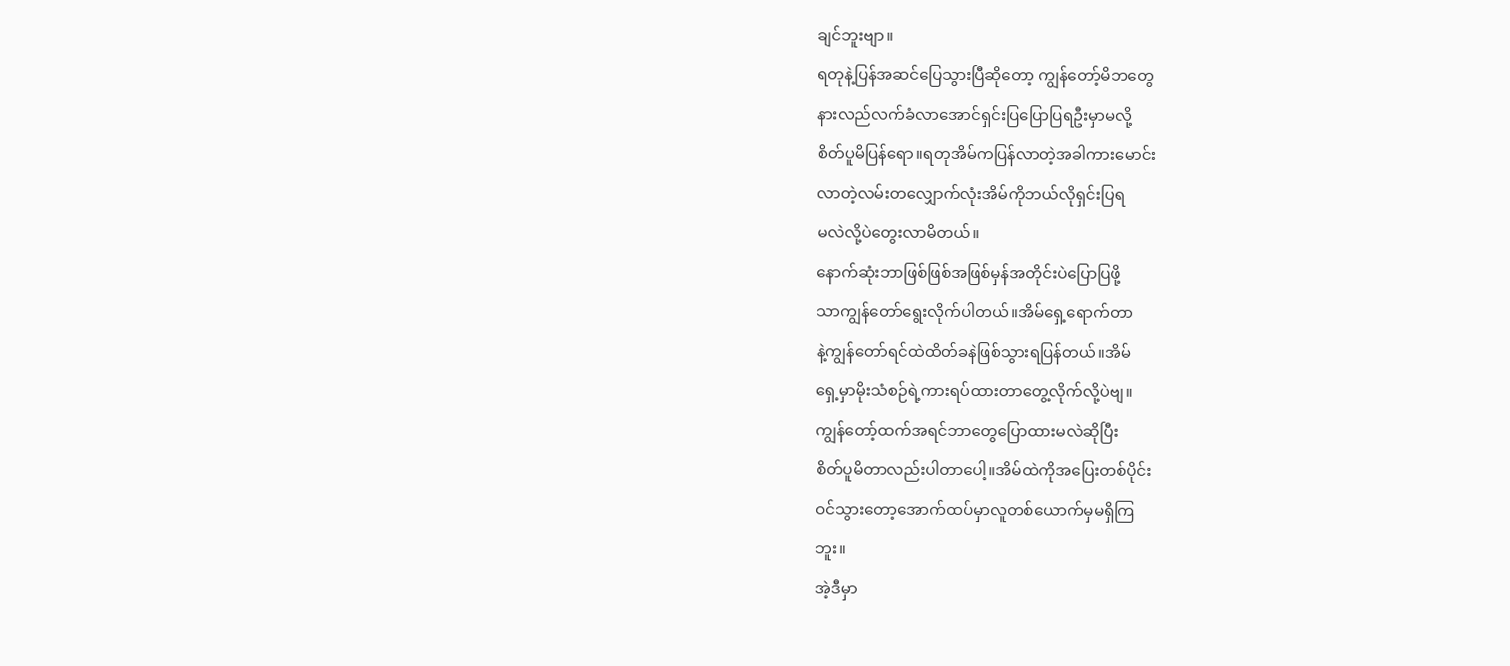ချင်ဘူးဗျာ။
ရတုနဲ့ပြန်အဆင်ပြေသွားပြီဆိုတော့ ကျွန်တော့်မိဘတွေ
နားလည်လက်ခံလာအောင်ရှင်းပြပြောပြရဦးမှာမလို့
စိတ်ပူမိပြန်ရော။ရတုအိမ်ကပြန်လာတဲ့အခါကားမောင်း
လာတဲ့လမ်းတလျှောက်လုံးအိမ်ကိုဘယ်လိုရှင်းပြရ
မလဲလို့ပဲတွေးလာမိတယ်။
နောက်ဆုံးဘာဖြစ်ဖြစ်အဖြစ်မှန်အတိုင်းပဲပြောပြဖို့
သာကျွန်တော်ရွေးလိုက်ပါတယ်။အိမ်ရှေ့ရောက်တာ
နဲ့ကျွန်တော်ရင်ထဲထိတ်ခနဲဖြစ်သွားရပြန်တယ်။အိမ်
ရှေ့မှာမိုးသံစဉ်ရဲ့ကားရပ်ထားတာတွေ့လိုက်လို့ပဲဗျ။
ကျွန်တော့်ထက်အရင်ဘာတွေပြောထားမလဲဆိုပြီး
စိတ်ပူမိတာလည်းပါတာပေါ့။အိမ်ထဲကိုအပြေးတစ်ပိုင်း
ဝင်သွားတော့အောက်ထပ်မှာလူတစ်ယောက်မှမရှိကြ
ဘူး။
အဲ့ဒီမှာ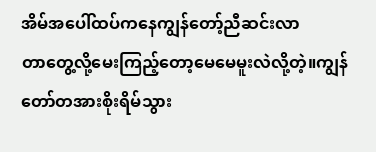အိမ်အပေါ်ထပ်ကနေကျွန်တော့်ညီဆင်းလာ
တာတွေ့လို့မေးကြည့်တော့မေမေမူးလဲလို့တဲ့။ကျွန်
တော်တအားစိုးရိမ်သွား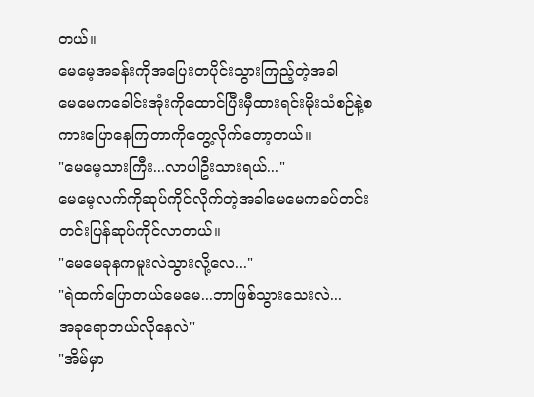တယ်။
မေမေ့အခန်းကိုအပြေးတပိုင်းသွားကြည့်တဲ့အခါ
မေမေကခေါင်းအုံးကိုထောင်ပြီးမှီထားရင်းမိုးသံစဉ်နဲ့စ
ကားပြောနေကြတာကိုတွေ့လိုက်တော့တယ်။
"မေမေ့သားကြီး...လာပါဦးသားရယ်..."
မေမေ့လက်ကိုဆုပ်ကိုင်လိုက်တဲ့အခါမေမေကခပ်တင်း
တင်းပြန်ဆုပ်ကိုင်လာတယ်။
"မေမေခုနကမူးလဲသွားလို့လေ..."
"ရဲထက်ပြောတယ်မေမေ...ဘာဖြစ်သွားသေးလဲ...
အခုရောဘယ်လိုနေလဲ"
"အိမ်မှာ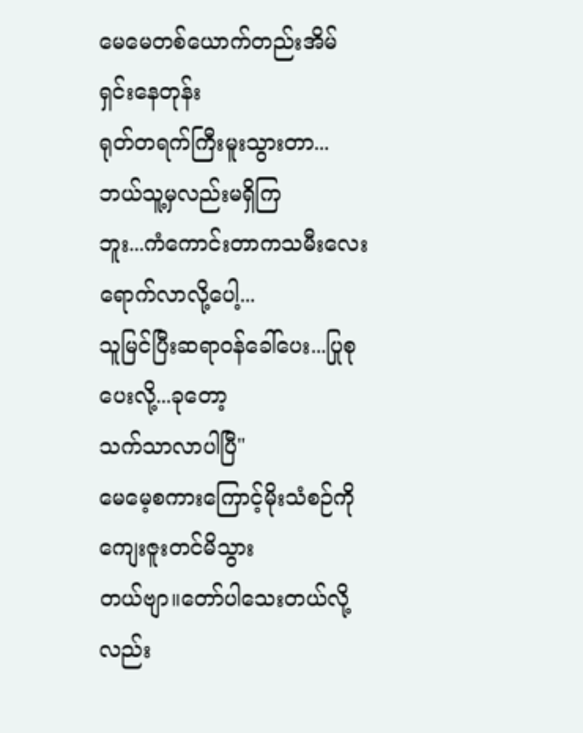မေမေတစ်ယောက်တည်းအိမ်ရှင်းနေတုန်း
ရုတ်တရက်ကြီးမူးသွားတာ...ဘယ်သူ့မှလည်းမရှိကြ
ဘူး...ကံကောင်းတာကသမီးလေးရောက်လာလို့ပေါ့...
သူမြင်ပြီးဆရာဝန်ခေါ်ပေး...ပြုစုပေးလို့...ခုတော့
သက်သာလာပါပြီ"
မေမေ့စကားကြောင့်မိုးသံစဉ်ကိုကျေးဇူးတင်မိသွား
တယ်ဗျာ။တော်ပါသေးတယ်လို့လည်း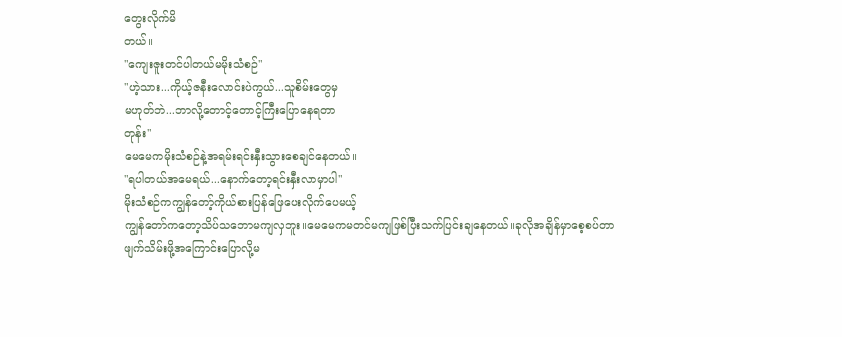တွေးလိုက်မိ
တယ်။
"ကျေးဇူးတင်ပါတယ်မမိုးသံစဉ်"
"ဟဲ့သား...ကိုယ့်ဇနီးလောင်းပဲကွယ်...သူစိမ်းတွေမှ
မဟုတ်ဘဲ...ဘာလို့တောင့်တောင့်ကြီးပြောနေရတာ
တုန်း"
မေမေကမိုးသံစဉ်နဲ့အရမ်းရင်းနှီးသွားစေချင်နေတယ်။
"ရပါတယ်အမေရယ်...နောက်တော့ရင်းနှီးလာမှာပါ"
မိုးသံစဉ်ကကျွန်တော့်ကိုယ်စားပြန်ဖြေပေးလိုက်ပေမယ့်
ကျွန်တော်ကတော့သိပ်သဘောမကျလှဘူး။မေမေကမတင်မကျဖြစ်ပြီးသက်ပြင်းချနေတယ်။ခုလိုအချိန်မှာစေ့စပ်တာဖျက်သိမ်းဖို့အကြောင်းပြောလို့မ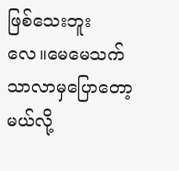ဖြစ်သေးဘူး
လေ။မေမေသက်သာလာမှပြောတော့မယ်လို့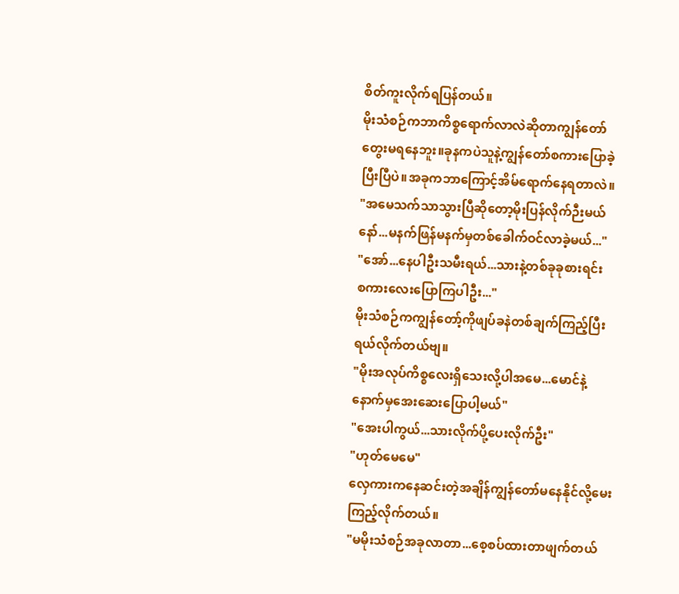စိတ်ကူးလိုက်ရပြန်တယ်။
မိုးသံစဉ်ကဘာကိစ္စရောက်လာလဲဆိုတာကျွန်တော်
တွေးမရနေဘူး။ခုနကပဲသူနဲ့ကျွန်တော်စကားပြောခဲ့
ပြီးပြီပဲ။အခုကဘာကြောင့်အိမ်ရောက်နေရတာလဲ။
"အမေသက်သာသွားပြီဆိုတော့မိုးပြန်လိုက်ဉီးမယ်
နော်...မနက်ဖြန်မနက်မှတစ်ခေါက်ဝင်လာခဲ့မယ်..."
"အော်...နေပါဦးသမီးရယ်...သားနဲ့တစ်ခုခုစားရင်း
စကားလေးပြောကြပါဦး..."
မိုးသံစဉ်ကကျွန်တော့်ကိုဖျပ်ခနဲတစ်ချက်ကြည့်ပြီး
ရယ်လိုက်တယ်ဗျ။
"မိုးအလုပ်ကိစ္စလေးရှိသေးလို့ပါအမေ...မောင်နဲ့
နောက်မှအေးဆေးပြောပါ့မယ်"
"အေးပါကွယ်...သားလိုက်ပို့ပေးလိုက်ဦး"
"ဟုတ်မေမေ"
လှေကားကနေဆင်းတဲ့အချိန်ကျွန်တော်မနေနိုင်လို့မေး
ကြည့်လိုက်တယ်။
"မမိုးသံစဉ်အခုလာတာ...စေ့စပ်ထားတာဖျက်တယ်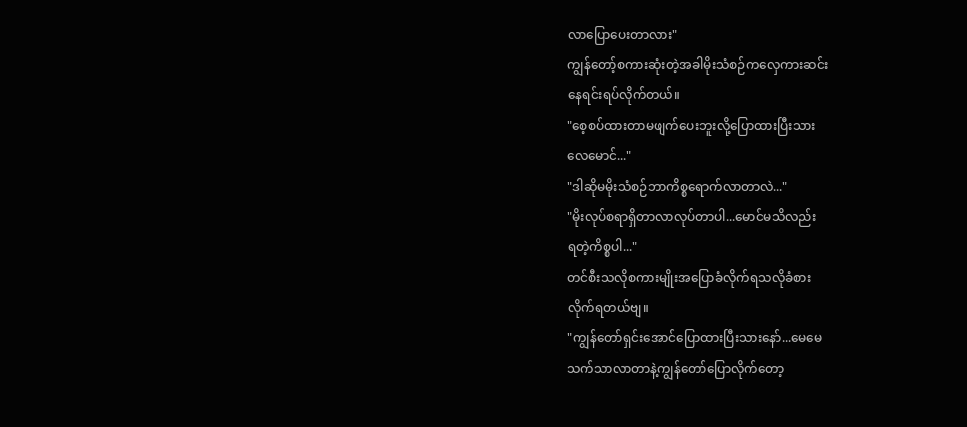လာပြောပေးတာလား"
ကျွန်တော့်စကားဆုံးတဲ့အခါမိုးသံစဉ်ကလှေကားဆင်း
နေရင်းရပ်လိုက်တယ်။
"စေ့စပ်ထားတာမဖျက်ပေးဘူးလို့ပြောထားပြီးသား
လေမောင်..."
"ဒါဆိုမမိုးသံစဉ်ဘာကိစ္စရောက်လာတာလဲ..."
"မိုးလုပ်စရာရှိတာလာလုပ်တာပါ...မောင်မသိလည်း
ရတဲ့ကိစ္စပါ..."
တင်စီးသလိုစကားမျိုးအပြောခံလိုက်ရသလိုခံစား
လိုက်ရတယ်ဗျ။
"ကျွန်တော်ရှင်းအောင်ပြောထားပြီးသားနော်...မေမေ
သက်သာလာတာနဲ့ကျွန်တော်ပြောလိုက်တော့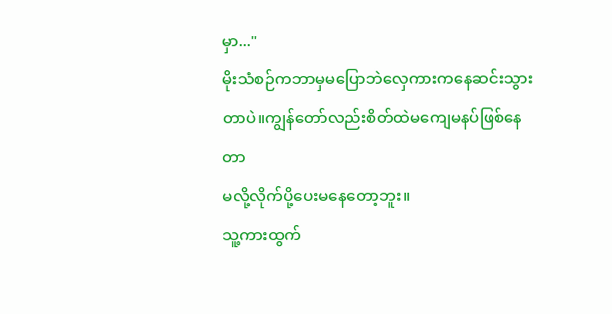မှာ..."
မိုးသံစဉ်ကဘာမှမပြောဘဲလှေကားကနေဆင်းသွား
တာပဲ။ကျွန်တော်လည်းစိတ်ထဲမကျေမနပ်ဖြစ်နေတာ
မလို့လိုက်ပို့ပေးမနေတော့ဘူး။
သူ့ကားထွက်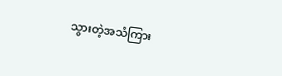သွားတဲ့အသံကြား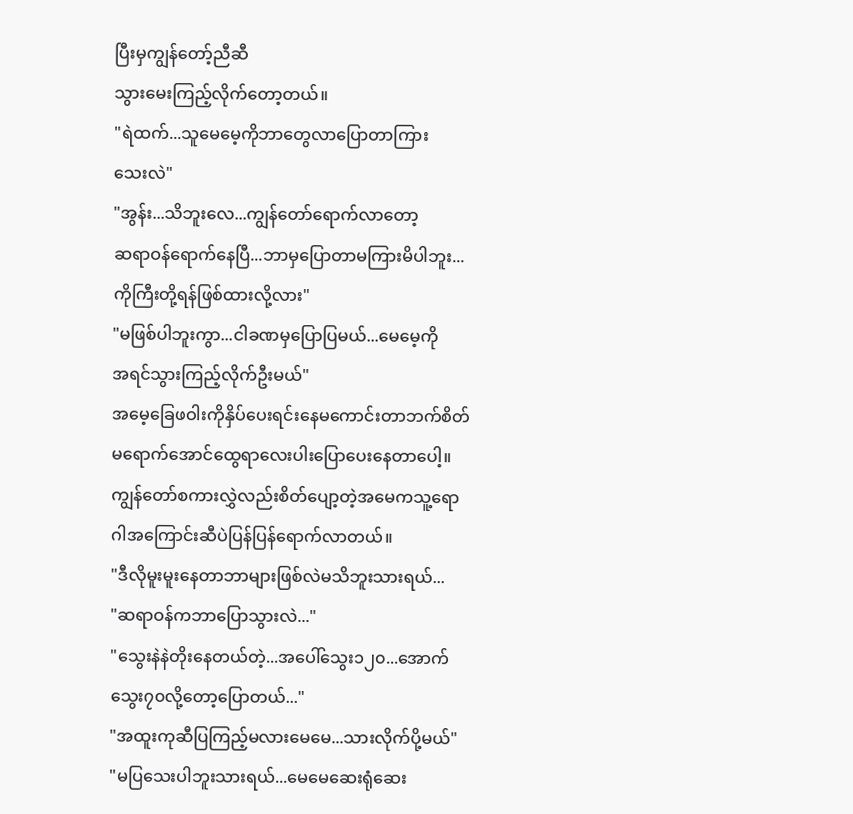ပြီးမှကျွန်တော့်ညီဆီ
သွားမေးကြည့်လိုက်တော့တယ်။
"ရဲထက်...သူမေမေ့ကိုဘာတွေလာပြောတာကြား
သေးလဲ"
"အွန်း...သိဘူးလေ...ကျွန်တော်ရောက်လာတော့
ဆရာဝန်ရောက်နေပြီ...ဘာမှပြောတာမကြားမိပါဘူး...
ကိုကြီးတို့ရန်ဖြစ်ထားလို့လား"
"မဖြစ်ပါဘူးကွာ...ငါခဏမှပြောပြမယ်...မေမေ့ကို
အရင်သွားကြည့်လိုက်ဦးမယ်"
အမေ့ခြေဖဝါးကိုနှိပ်ပေးရင်းနေမကောင်းတာဘက်စိတ်
မရောက်အောင်ထွေရာလေးပါးပြောပေးနေတာပေါ့။
ကျွန်တော်စကားလွှဲလည်းစိတ်ပျော့တဲ့အမေကသူ့ရော
ဂါအကြောင်းဆီပဲပြန်ပြန်ရောက်လာတယ်။
"ဒီလိုမူးမူးနေတာဘာများဖြစ်လဲမသိဘူးသားရယ်...
"ဆရာဝန်ကဘာပြောသွားလဲ..."
"သွေးနဲနဲတိုးနေတယ်တဲ့...အပေါ်သွေး၁၂၀...အောက်
သွေး၇၀လို့တော့ပြောတယ်..."
"အထူးကုဆီပြကြည့်မလားမေမေ...သားလိုက်ပို့မယ်"
"မပြသေးပါဘူးသားရယ်...မေမေဆေးရုံဆေး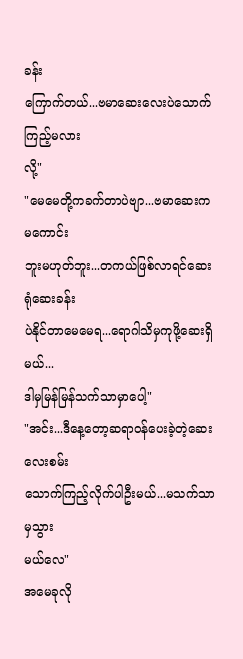ခန်း
ကြောက်တယ်...ဗမာဆေးလေးပဲသောက်ကြည့်မလား
လို့"
"မေမေတို့ကခက်တာပဲဗျာ...ဗမာဆေးကမကောင်း
ဘူးမဟုတ်ဘူး...တကယ်ဖြစ်လာရင်ဆေးရုံဆေးခန်း
ပဲနိုင်တာမေမေရ...ရောဂါသိမှကုဖို့ဆေးရှိမယ်...
ဒါမှမြန်မြန်သက်သာမှာပေါ့"
"အင်း...ဒီနေ့တော့ဆရာဝန်ပေးခဲ့တဲ့ဆေးလေးစမ်း
သောက်ကြည့်လိုက်ပါဦးမယ်...မသက်သာမှသွား
မယ်လေ"
အမေခုလို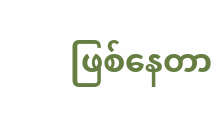ဖြစ်နေတာ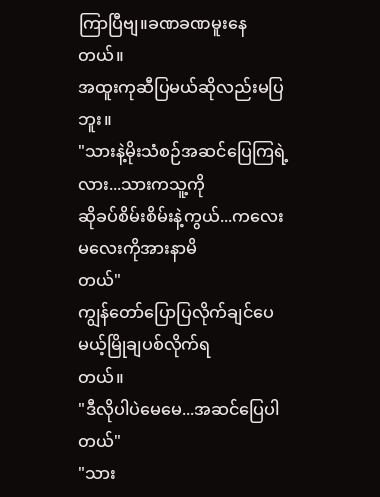ကြာပြီဗျ။ခဏခဏမူးနေတယ်။
အထူးကုဆီပြမယ်ဆိုလည်းမပြဘူး။
"သားနဲ့မိုးသံစဉ်အဆင်ပြေကြရဲ့လား...သားကသူ့ကို
ဆိုခပ်စိမ်းစိမ်းနဲ့ကွယ်...ကလေးမလေးကိုအားနာမိ
တယ်"
ကျွန်တော်ပြောပြလိုက်ချင်ပေမယ့်မြိုချပစ်လိုက်ရ
တယ်။
"ဒီလိုပါပဲမေမေ...အဆင်ပြေပါတယ်"
"သား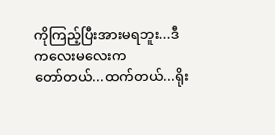ကိုကြည့်ပြီးအားမရဘူး...ဒီကလေးမလေးက
တော်တယ်...ထက်တယ်...ရိုး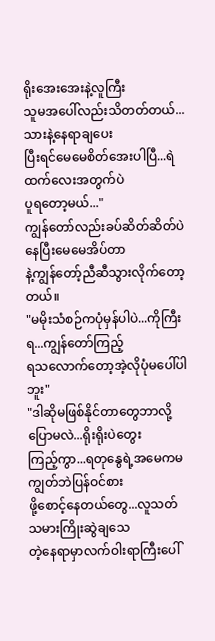ရိုးအေးအေးနဲ့လူကြီး
သူမအပေါ်လည်းသိတတ်တယ်...သားနဲ့နေရာချပေး
ပြီးရင်မေမေစိတ်အေးပါပြီ...ရဲထက်လေးအတွက်ပဲ
ပူရတော့မယ်..."
ကျွန်တော်လည်းခပ်ဆိတ်ဆိတ်ပဲနေပြီးမေမေအိပ်တာ
နဲ့ကျွန်တော့်ညီဆီသွားလိုက်တော့တယ်။
"မမိုးသံစဉ်ကပုံမှန်ပါပဲ...ကိုကြီးရ...ကျွန်တော်ကြည့်
ရသလောက်တော့အဲ့လိုပုံမပေါ်ပါဘူး"
"ဒါဆိုမဖြစ်နိုင်တာတွေဘာလို့ပြောမလဲ...ရိုးရိုးပဲတွေး
ကြည့်ကွာ...ရတုနွေရဲ့အမေကမကျွတ်ဘဲပြန်ဝင်စား
ဖို့စောင့်နေတယ်တွေ...လူသတ်သမားကြိုးဆွဲချသေ
တဲ့နေရာမှာလက်ဝါးရာကြီးပေါ်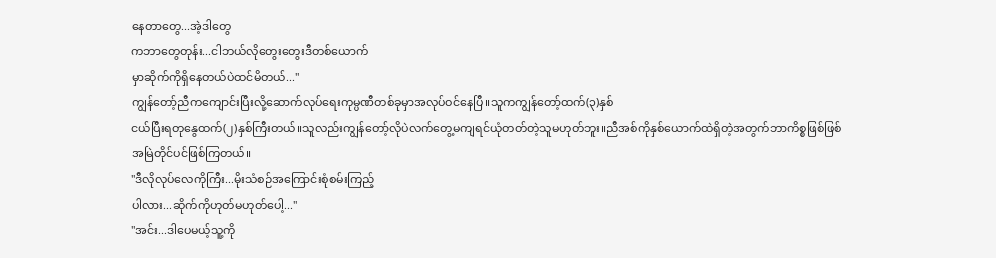နေတာတွေ...အဲ့ဒါတွေ
ကဘာတွေတုန်း...ငါဘယ်လိုတွေးတွေးဒီတစ်ယောက်
မှာဆိုက်ကိုရှိနေတယ်ပဲထင်မိတယ်..."
ကျွန်တော့်ညီကကျောင်းပြီးလို့ဆောက်လုပ်ရေးကုမ္ပဏီတစ်ခုမှာအလုပ်ဝင်နေပြီ။သူကကျွန်တော့်ထက်(၃)နှစ်
ငယ်ပြီးရတုနွေထက်(၂)နှစ်ကြီးတယ်။သူလည်းကျွန်တော့်လိုပဲလက်တွေ့မကျရင်ယုံတတ်တဲ့သူမဟုတ်ဘူး။ညီအစ်ကိုနှစ်ယောက်ထဲရှိတဲ့အတွက်ဘာကိစ္စဖြစ်ဖြစ်
အမြဲတိုင်ပင်ဖြစ်ကြတယ်။
"ဒီလိုလုပ်လေကိုကြီး...မိုးသံစဉ်အကြောင်းစုံစမ်းကြည့်
ပါလား...ဆိုက်ကိုဟုတ်မဟုတ်ပေါ့..."
"အင်း...ဒါပေမယ့်သူ့ကို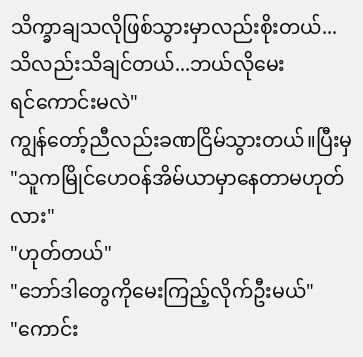သိက္ခာချသလိုဖြစ်သွားမှာလည်းစိုးတယ်...သိလည်းသိချင်တယ်...ဘယ်လိုမေး
ရင်ကောင်းမလဲ"
ကျွန်တော့်ညီလည်းခဏငြိမ်သွားတယ်။ပြီးမှ
"သူကမြိုင်ဟေဝန်အိမ်ယာမှာနေတာမဟုတ်လား"
"ဟုတ်တယ်"
"ဘော်ဒါတွေကိုမေးကြည့်လိုက်ဦးမယ်"
"ကောင်း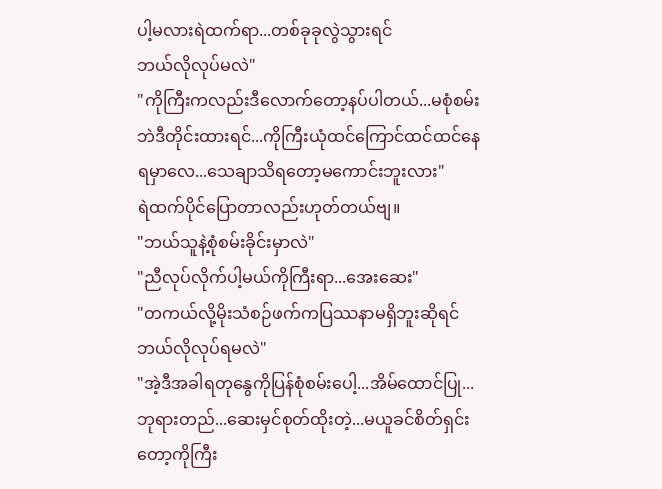ပါ့မလားရဲထက်ရာ...တစ်ခုခုလွဲသွားရင်
ဘယ်လိုလုပ်မလဲ"
"ကိုကြီးကလည်းဒီလောက်တော့နပ်ပါတယ်...မစုံစမ်း
ဘဲဒီတိုင်းထားရင်...ကိုကြီးယုံထင်ကြောင်ထင်ထင်နေ
ရမှာလေ...သေချာသိရတော့မကောင်းဘူးလား"
ရဲထက်ပိုင်ပြောတာလည်းဟုတ်တယ်ဗျ။
"ဘယ်သူနဲ့စုံစမ်းခိုင်းမှာလဲ"
"ညီလုပ်လိုက်ပါ့မယ်ကိုကြီးရာ...အေးဆေး"
"တကယ်လို့မိုးသံစဉ်ဖက်ကပြဿနာမရှိဘူးဆိုရင်
ဘယ်လိုလုပ်ရမလဲ"
"အဲ့ဒီအခါရတုနွေကိုပြန်စုံစမ်းပေါ့...အိမ်ထောင်ပြု...
ဘုရားတည်...ဆေးမှင်စုတ်ထိုးတဲ့...မယူခင်စိတ်ရှင်း
တော့ကိုကြီး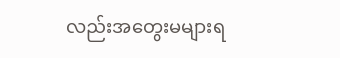လည်းအတွေးမများရ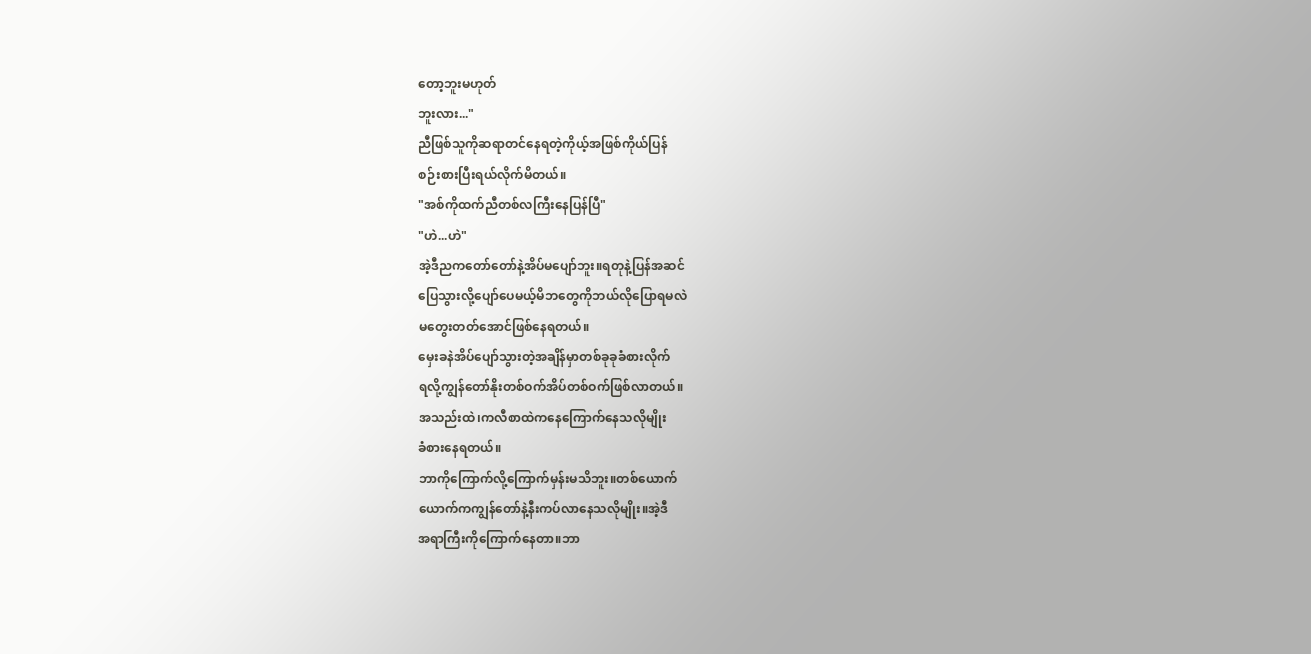တော့ဘူးမဟုတ်
ဘူးလား..."
ညီဖြစ်သူကိုဆရာတင်နေရတဲ့ကိုယ့်အဖြစ်ကိုယ်ပြန်
စဉ်းစားပြီးရယ်လိုက်မိတယ်။
"အစ်ကိုထက်ညီတစ်လကြီးနေပြန်ပြီ"
"ဟဲ...ဟဲ"
အဲ့ဒီညကတော်တော်နဲ့အိပ်မပျော်ဘူး။ရတုနဲ့ပြန်အဆင်
ပြေသွားလို့ပျော်ပေမယ့်မိဘတွေကိုဘယ်လိုပြောရမလဲ
မတွေးတတ်အောင်ဖြစ်နေရတယ်။
မှေးခနဲအိပ်ပျော်သွားတဲ့အချိန်မှာတစ်ခုခုခံစားလိုက်
ရလို့ကျွန်တော်နိုးတစ်ဝက်အိပ်တစ်ဝက်ဖြစ်လာတယ်။
အသည်းထဲ၊ကလီစာထဲကနေကြောက်နေသလိုမျိုး
ခံစားနေရတယ်။
ဘာကိုကြောက်လို့ကြောက်မှန်းမသိဘူး။တစ်ယောက်
ယောက်ကကျွန်တော်နဲ့နီးကပ်လာနေသလိုမျိုး။အဲ့ဒီ
အရာကြီးကိုကြောက်နေတာ။ဘာ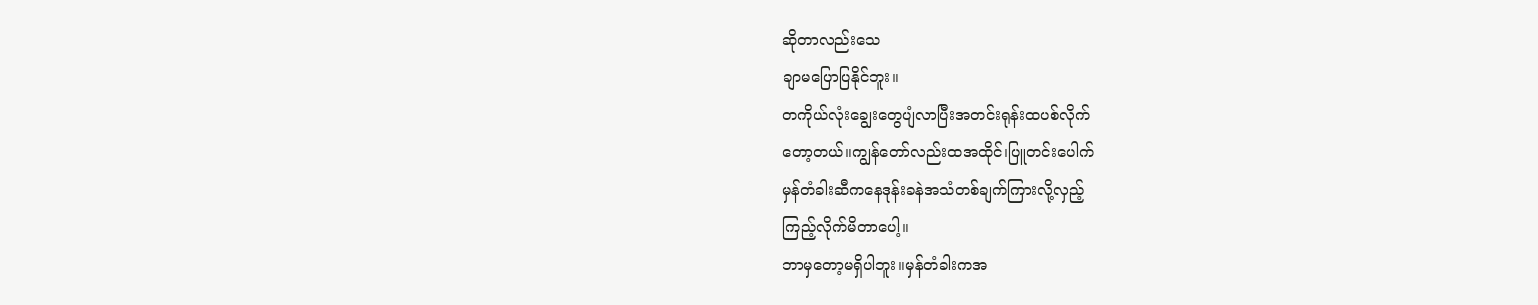ဆိုတာလည်းသေ
ချာမပြောပြနိုင်ဘူး။
တကိုယ်လုံးချွေးတွေပျံလာပြီးအတင်းရုန်းထပစ်လိုက်
တော့တယ်။ကျွန်တော်လည်းထအထိုင်၊ပြူတင်းပေါက်
မှန်တံခါးဆီကနေဒုန်းခနဲအသံတစ်ချက်ကြားလို့လှည့်
ကြည့်လိုက်မိတာပေါ့။
ဘာမှတော့မရှိပါဘူး။မှန်တံခါးကအ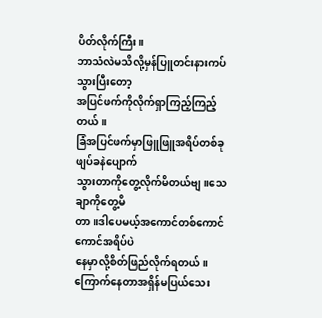ပိတ်လိုက်ကြီး။
ဘာသံလဲမသိလို့မှန်ပြူတင်းနားကပ်သွားပြီးတော့
အပြင်ဖက်ကိုလိုက်ရှာကြည့်ကြည့်တယ်။
ခြံအပြင်ဖက်မှာဖြူဖြူအရိပ်တစ်ခုဖျပ်ခနဲပျောက်
သွားတာကိုတွေ့လိုက်မိတယ်ဗျ။သေချာကိုတွေ့မိ
တာ။ဒါပေမယ့်အကောင်တစ်ကောင်ကောင်အရိပ်ပဲ
နေမှာလို့စိတ်ဖြည်လိုက်ရတယ်။
ကြောက်နေတာအရှိန်မပြယ်သေး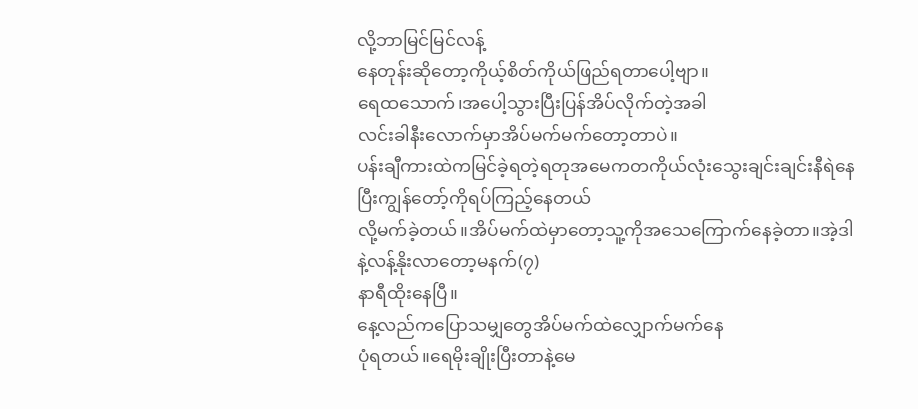လို့ဘာမြင်မြင်လန့်
နေတုန်းဆိုတော့ကိုယ့်စိတ်ကိုယ်ဖြည်ရတာပေါ့ဗျာ။
ရေထသောက်၊အပေါ့သွားပြီးပြန်အိပ်လိုက်တဲ့အခါ
လင်းခါနီးလောက်မှာအိပ်မက်မက်တော့တာပဲ။
ပန်းချီကားထဲကမြင်ခဲ့ရတဲ့ရတုအမေကတကိုယ်လုံးသွေးချင်းချင်းနီရဲနေပြီးကျွန်တော့်ကိုရပ်ကြည့်နေတယ်
လို့မက်ခဲ့တယ်။အိပ်မက်ထဲမှာတော့သူ့ကိုအသေကြောက်နေခဲ့တာ။အဲ့ဒါနဲ့လန့်နိုးလာတော့မနက်(၇)
နာရီထိုးနေပြီ။
နေ့လည်ကပြောသမျှတွေအိပ်မက်ထဲလျှောက်မက်နေ
ပုံရတယ်။ရေမိုးချိုးပြီးတာနဲ့မေ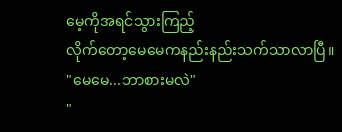မေ့ကိုအရင်သွားကြည့်
လိုက်တော့မေမေကနည်းနည်းသက်သာလာပြီ။
"မေမေ...ဘာစားမလဲ"
"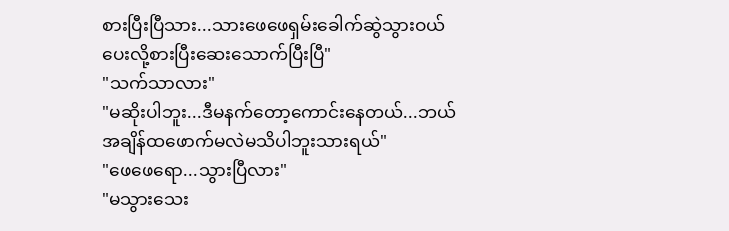စားပြီးပြီသား...သားဖေဖေရှမ်းခေါက်ဆွဲသွားဝယ်
ပေးလို့စားပြီးဆေးသောက်ပြီးပြီ"
"သက်သာလား"
"မဆိုးပါဘူး...ဒီမနက်တော့ကောင်းနေတယ်...ဘယ်
အချိန်ထဖောက်မလဲမသိပါဘူးသားရယ်"
"ဖေဖေရော...သွားပြီလား"
"မသွားသေး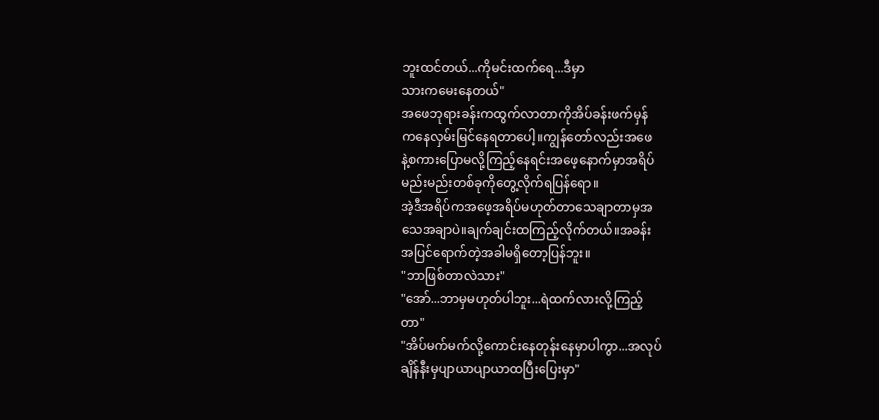ဘူးထင်တယ်...ကိုမင်းထက်ရေ...ဒီမှာ
သားကမေးနေတယ်"
အဖေဘုရားခန်းကထွက်လာတာကိုအိပ်ခန်းဖက်မှန်
ကနေလှမ်းမြင်နေရတာပေါ့။ကျွန်တော်လည်းအဖေ
နဲ့စကားပြောမလို့ကြည့်နေရင်းအဖေ့နောက်မှာအရိပ်
မည်းမည်းတစ်ခုကိုတွေ့လိုက်ရပြန်ရော။
အဲ့ဒီအရိပ်ကအဖေ့အရိပ်မဟုတ်တာသေချာတာမှအ
သေအချာပဲ။ချက်ချင်းထကြည့်လိုက်တယ်။အခန်း
အပြင်ရောက်တဲ့အခါမရှိတော့ပြန်ဘူး။
"ဘာဖြစ်တာလဲသား"
"အော်...ဘာမှမဟုတ်ပါဘူး...ရဲထက်လားလို့ကြည့်
တာ"
"အိပ်မက်မက်လို့ကောင်းနေတုန်းနေမှာပါကွာ...အလုပ်
ချိန်နီးမှပျာယာပျာယာထပြီးပြေးမှာ"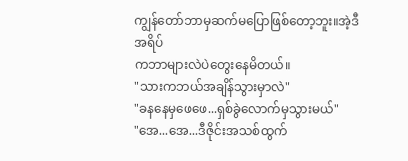ကျွန်တော်ဘာမှဆက်မပြောဖြစ်တော့ဘူး။အဲ့ဒီအရိပ်
ကဘာများလဲပဲတွေးနေမိတယ်။
"သားကဘယ်အချိန်သွားမှာလဲ"
"ခနနေမှဖေဖေ...ရှစ်ခွဲလောက်မှသွားမယ်"
"အေ...အေ...ဒီဇိုင်းအသစ်ထွက်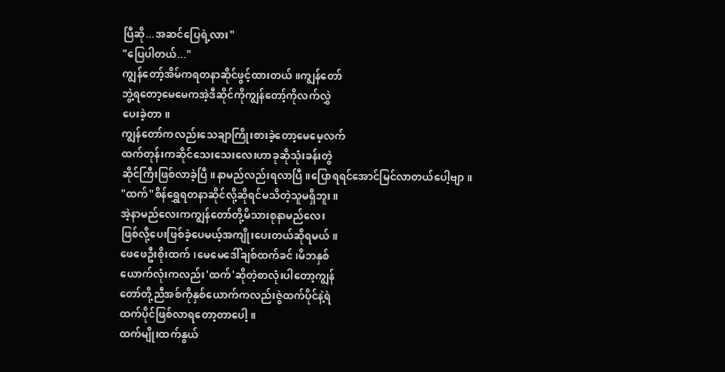ပြီဆို...အဆင်ပြေရဲ့လား"
"ပြေပါတယ်..."
ကျွန်တော့်အိမ်ကရတနာဆိုင်ဖွင့်ထားတယ်။ကျွန်တော်
ဘွဲ့ရတော့မေမေကအဲ့ဒီဆိုင်ကိုကျွန်တော့်ကိုလက်လွှဲ
ပေးခဲ့တာ။
ကျွန်တော်ကလည်းသေချာကြိုးစားခဲ့တော့မေမေ့လက်
ထက်တုန်းကဆိုင်သေးသေးလေးဟာခုဆိုသုံးခန်းတွဲ
ဆိုင်ကြီးဖြစ်လာခဲ့ပြီ။နာမည်လည်းရလာပြီ။ပြောရရင်အောင်မြင်လာတယ်ပေါ့ဗျာ။
"ထက်"စိန်ရွှေရတနာဆိုင်လို့ဆိုရင်မသိတဲ့သူမရှိဘူး။
အဲ့နာမည်လေးကကျွန်တော်တို့မိသားစုနာမည်လေး
ဖြစ်လို့ပေးဖြစ်ခဲ့ပေမယ့်အကျိုးပေးတယ်ဆိုရမယ်။
ဖေဖေဦးစိုးထက်၊မေမေဒေါ်ချစ်ထက်ခင်၊မိဘနှစ်
ယောက်လုံးကလည်း'ထက်'ဆိုတဲ့စာလုံးပါတော့ကျွန်
တော်တို့ညီအစ်ကိုနှစ်ယောက်ကလည်းဇွဲထက်ပိုင်နဲ့ရဲ
ထက်ပိုင်ဖြစ်လာရတော့တာပေါ့။
ထက်မျိုးထက်နွယ်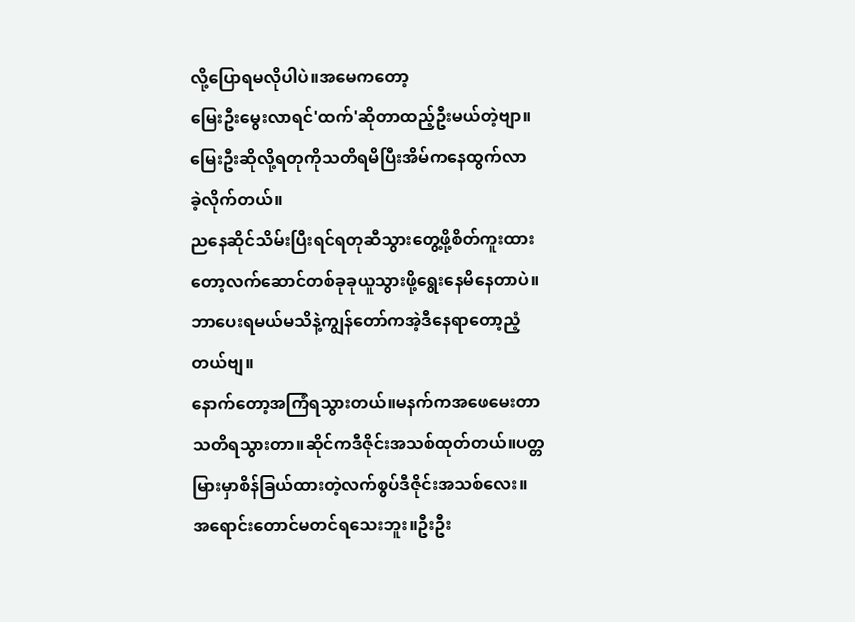လို့ပြောရမလိုပါပဲ။အမေကတော့
မြေးဦးမွေးလာရင်'ထက်'ဆိုတာထည့်ဦးမယ်တဲ့ဗျာ။
မြေးဦးဆိုလို့ရတုကိုသတိရမိပြီးအိမ်ကနေထွက်လာ
ခဲ့လိုက်တယ်။
ညနေဆိုင်သိမ်းပြီးရင်ရတုဆီသွားတွေ့ဖို့စိတ်ကူးထား
တော့လက်ဆောင်တစ်ခုခုယူသွားဖို့ရွေးနေမိနေတာပဲ။
ဘာပေးရမယ်မသိနဲ့ကျွန်တော်ကအဲ့ဒီနေရာတော့ညံ့
တယ်ဗျ။
နောက်တော့အကြံရသွားတယ်။မနက်ကအဖေမေးတာ
သတိရသွားတာ။ဆိုင်ကဒီဇိုင်းအသစ်ထုတ်တယ်။ပတ္တ
မြားမှာစိန်ခြယ်ထားတဲ့လက်စွပ်ဒီဇိုင်းအသစ်လေး။
အရောင်းတောင်မတင်ရသေးဘူး။ဦးဦး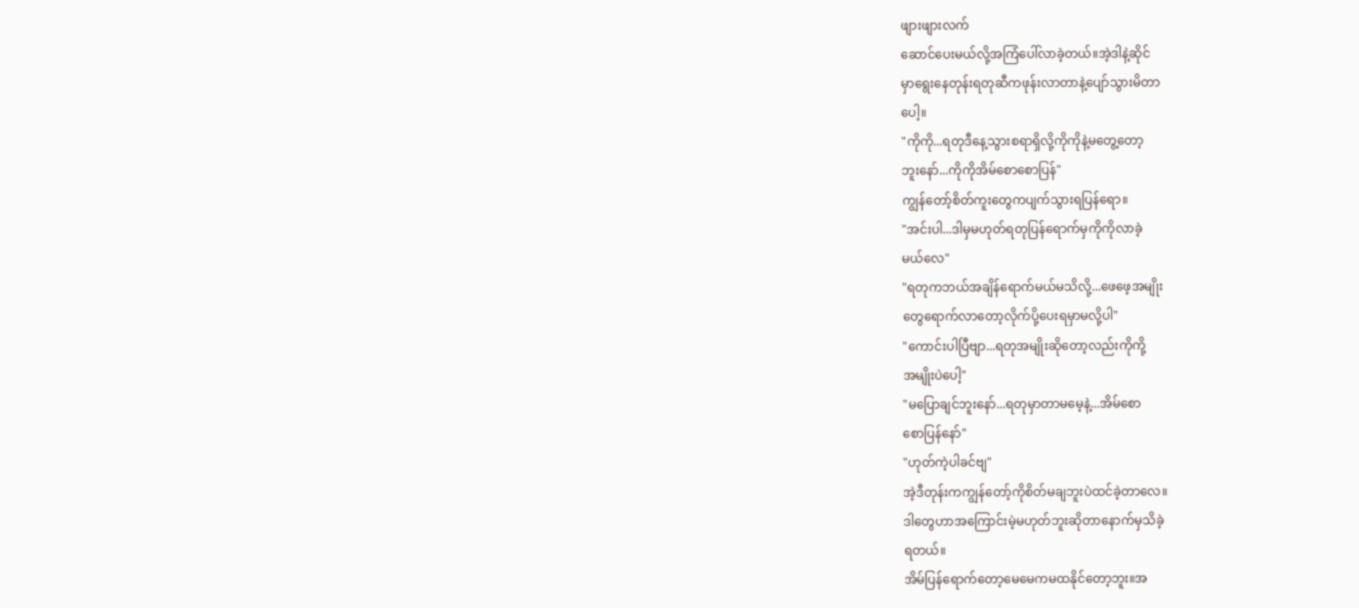ဖျားဖျားလက်
ဆောင်ပေးမယ်လို့အကြံပေါ်လာခဲ့တယ်။အဲ့ဒါနဲ့ဆိုင်
မှာရွေးနေတုန်းရတုဆီကဖုန်းလာတာနဲ့ပျော်သွားမိတာ
ပေါ့။
"ကိုကို...ရတုဒီနေ့သွားစရာရှိလို့ကိုကိုနဲ့မတွေ့တော့
ဘူးနော်...ကိုကိုအိမ်စောစောပြန်"
ကျွန်တော့်စိတ်ကူးတွေကပျက်သွားရပြန်ရော။
"အင်းပါ...ဒါမှမဟုတ်ရတုပြန်ရောက်မှကိုကိုလာခဲ့
မယ်လေ"
"ရတုကဘယ်အချိန်ရောက်မယ်မသိလို့...ဖေဖေ့အမျိုး
တွေရောက်လာတော့လိုက်ပို့ပေးရမှာမလို့ပါ"
"ကောင်းပါပြီဗျာ...ရတုအမျိုးဆိုတော့လည်းကိုကို့
အမျိုးပဲပေါ့"
"မပြောချင်ဘူးနော်...ရတုမှာတာမမေ့နဲ့...အိမ်စော
စောပြန်နော်"
"ဟုတ်ကဲ့ပါခင်ဗျ"
အဲ့ဒီတုန်းကကျွန်တော့်ကိုစိတ်မချဘူးပဲထင်ခဲ့တာလေ။
ဒါတွေဟာအကြောင်းမဲ့မဟုတ်ဘူးဆိုတာနောက်မှသိခဲ့
ရတယ်။
အိမ်ပြန်ရောက်တော့မေမေကမထနိုင်တော့ဘူး။အ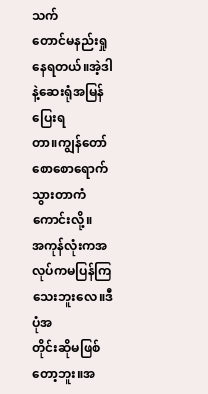သက်
တောင်မနည်းရှုနေရတယ်။အဲ့ဒါနဲ့ဆေးရုံအမြန်ပြေးရ
တာ။ကျွန်တော်စောစောရောက်သွားတာကံကောင်းလို့။
အကုန်လုံးကအလုပ်ကမပြန်ကြသေးဘူးလေ။ဒီပုံအ
တိုင်းဆိုမဖြစ်တော့ဘူး။အ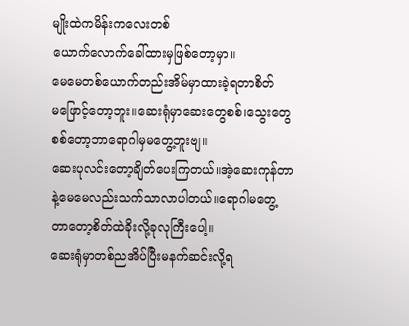မျိုးထဲကမိန်းကလေးတစ်
ယောက်လောက်ခေါ်ထားမှဖြစ်တော့မှာ။
မေမေတစ်ယောက်တည်းအိမ်မှာထားခဲ့ရတာစိတ်
မဖြောင့်တော့ဘူး။ဆေးရုံမှာဆေးတွေစစ်၊သွေးတွေ
စစ်တော့ဘာရောဂါမှမတွေ့ဘူးဗျ။
ဆေးပုလင်းတော့ချိတ်ပေးကြတယ်။အဲ့ဆေးကုန်တာ
နဲ့မေမေလည်းသက်သာလာပါတယ်။ရောဂါမတွေ့
တာတော့စိတ်ထဲခိုးလို့ခုလုကြီးပေါ့။
ဆေးရုံမှာတစ်ညအိပ်ပြီးမနက်ဆင်းလို့ရ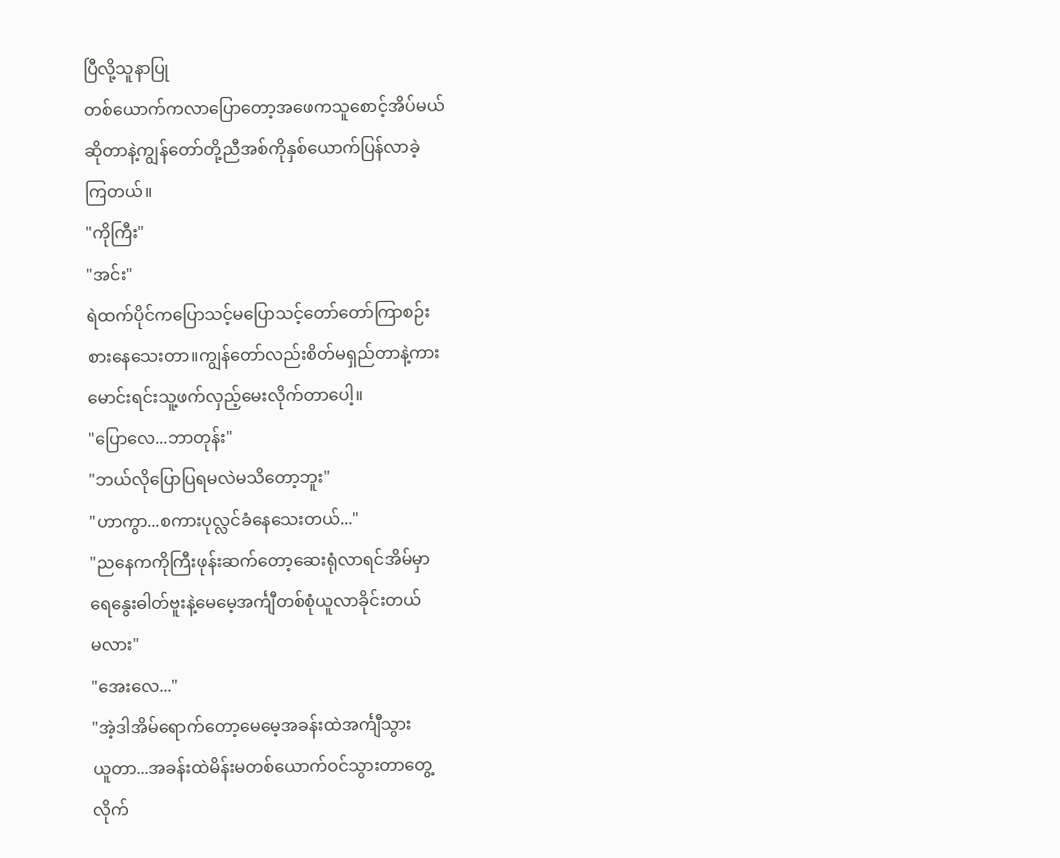ပြီလို့သူနာပြု
တစ်ယောက်ကလာပြောတော့အဖေကသူစောင့်အိပ်မယ်
ဆိုတာနဲ့ကျွန်တော်တို့ညီအစ်ကိုနှစ်ယောက်ပြန်လာခဲ့
ကြတယ်။
"ကိုကြီး"
"အင်း"
ရဲထက်ပိုင်ကပြောသင့်မပြောသင့်တော်တော်ကြာစဉ်း
စားနေသေးတာ။ကျွန်တော်လည်းစိတ်မရှည်တာနဲ့ကား
မောင်းရင်းသူ့ဖက်လှည့်မေးလိုက်တာပေါ့။
"ပြောလေ...ဘာတုန်း"
"ဘယ်လိုပြောပြရမလဲမသိတော့ဘူး"
"ဟာကွာ...စကားပုလ္လင်ခံနေသေးတယ်..."
"ညနေကကိုကြီးဖုန်းဆက်တော့ဆေးရုံလာရင်အိမ်မှာ
ရေနွေးဓါတ်ဗူးနဲ့မေမေ့အင်္ကျီတစ်စုံယူလာခိုင်းတယ်
မလား"
"အေးလေ..."
"အဲ့ဒါအိမ်ရောက်တော့မေမေ့အခန်းထဲအင်္ကျီသွား
ယူတာ...အခန်းထဲမိန်းမတစ်ယောက်ဝင်သွားတာတွေ့
လိုက်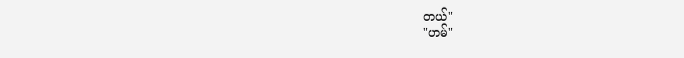တယ်"
"ဟမ်"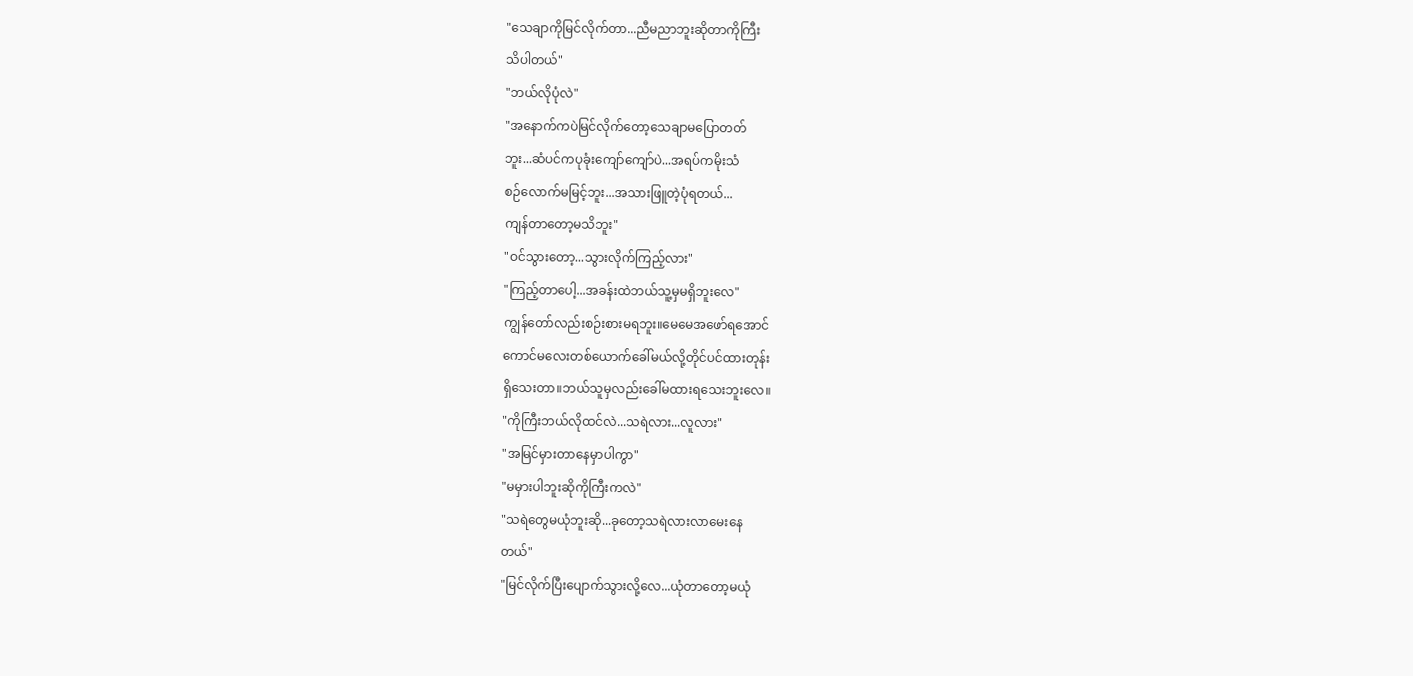"သေချာကိုမြင်လိုက်တာ...ညီမညာဘူးဆိုတာကိုကြီး
သိပါတယ်"
"ဘယ်လိုပုံလဲ"
"အနောက်ကပဲမြင်လိုက်တော့သေချာမပြောတတ်
ဘူး...ဆံပင်ကပုခုံးကျော်ကျော်ပဲ...အရပ်ကမိုးသံ
စဉ်လောက်မမြင့်ဘူး...အသားဖြူတဲ့ပုံရတယ်...
ကျန်တာတော့မသိဘူး"
"ဝင်သွားတော့...သွားလိုက်ကြည့်လား"
"ကြည့်တာပေါ့...အခန်းထဲဘယ်သူ့မှမရှိဘူးလေ"
ကျွန်တော်လည်းစဉ်းစားမရဘူး။မေမေအဖော်ရအောင်
ကောင်မလေးတစ်ယောက်ခေါ်မယ်လို့တိုင်ပင်ထားတုန်း
ရှိသေးတာ။ဘယ်သူမှလည်းခေါ်မထားရသေးဘူးလေ။
"ကိုကြီးဘယ်လိုထင်လဲ...သရဲလား...လူလား"
"အမြင်မှားတာနေမှာပါကွာ"
"မမှားပါဘူးဆိုကိုကြီးကလဲ"
"သရဲတွေမယုံဘူးဆို...ခုတော့သရဲလားလာမေးနေ
တယ်"
"မြင်လိုက်ပြီးပျောက်သွားလို့လေ...ယုံတာတော့မယုံ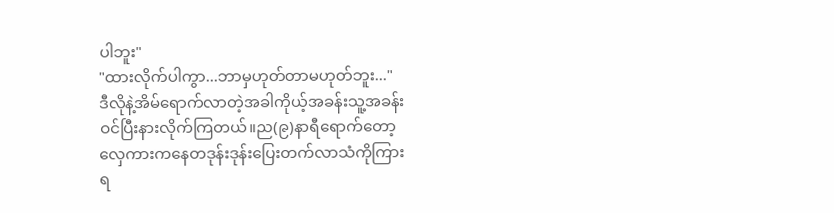ပါဘူး"
"ထားလိုက်ပါကွာ...ဘာမှဟုတ်တာမဟုတ်ဘူး..."
ဒီလိုနဲ့အိမ်ရောက်လာတဲ့အခါကိုယ့်အခန်းသူ့အခန်း
ဝင်ပြီးနားလိုက်ကြတယ်။ည(၉)နာရီရောက်တော့
လှေကားကနေတဒုန်းဒုန်းပြေးတက်လာသံကိုကြား
ရ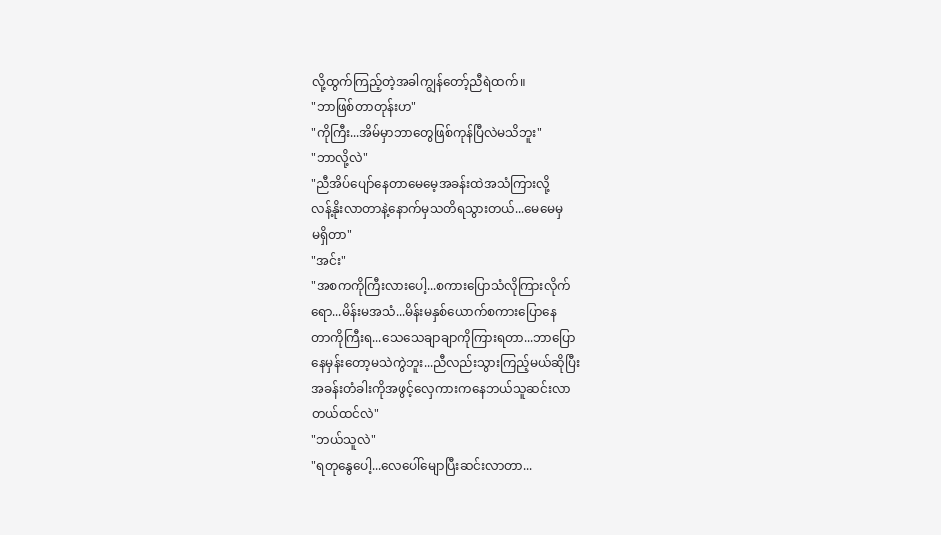လို့ထွက်ကြည့်တဲ့အခါကျွန်တော့်ညီရဲထက်။
"ဘာဖြစ်တာတုန်းဟ"
"ကိုကြီး...အိမ်မှာဘာတွေဖြစ်ကုန်ပြီလဲမသိဘူး"
"ဘာလို့လဲ"
"ညီအိပ်ပျော်နေတာမေမေ့အခန်းထဲအသံကြားလို့
လန့်နိုးလာတာနဲ့နောက်မှသတိရသွားတယ်...မေမေမှ
မရှိတာ"
"အင်း"
"အစကကိုကြီးလားပေါ့...စကားပြောသံလိုကြားလိုက်
ရော...မိန်းမအသံ...မိန်းမနှစ်ယောက်စကားပြောနေ
တာကိုကြီးရ...သေသေချာချာကိုကြားရတာ...ဘာပြော
နေမှန်းတော့မသဲကွဲဘူး...ညီလည်းသွားကြည့်မယ်ဆိုပြီး
အခန်းတံခါးကိုအဖွင့်လှေကားကနေဘယ်သူဆင်းလာ
တယ်ထင်လဲ"
"ဘယ်သူလဲ"
"ရတုနွေပေါ့...လေပေါ်မျောပြီးဆင်းလာတာ...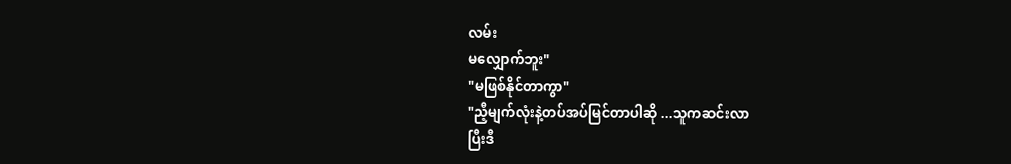လမ်း
မလျှောက်ဘူး"
"မဖြစ်နိုင်တာကွာ"
"ညီ့မျက်လုံးနဲ့တပ်အပ်မြင်တာပါဆို ...သူကဆင်းလာ
ပြီးဒီ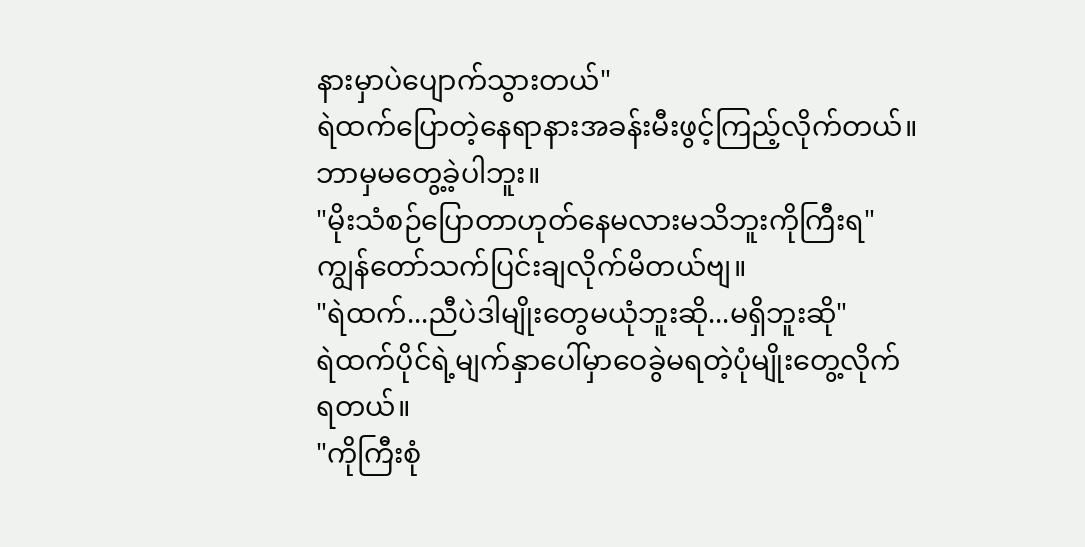နားမှာပဲပျောက်သွားတယ်"
ရဲထက်ပြောတဲ့နေရာနားအခန်းမီးဖွင့်ကြည့်လိုက်တယ်။
ဘာမှမတွေ့ခဲ့ပါဘူး။
"မိုးသံစဉ်ပြောတာဟုတ်နေမလားမသိဘူးကိုကြီးရ"
ကျွန်တော်သက်ပြင်းချလိုက်မိတယ်ဗျ။
"ရဲထက်...ညီပဲဒါမျိုးတွေမယုံဘူးဆို...မရှိဘူးဆို"
ရဲထက်ပိုင်ရဲ့မျက်နှာပေါ်မှာဝေခွဲမရတဲ့ပုံမျိုးတွေ့လိုက်
ရတယ်။
"ကိုကြီးစုံ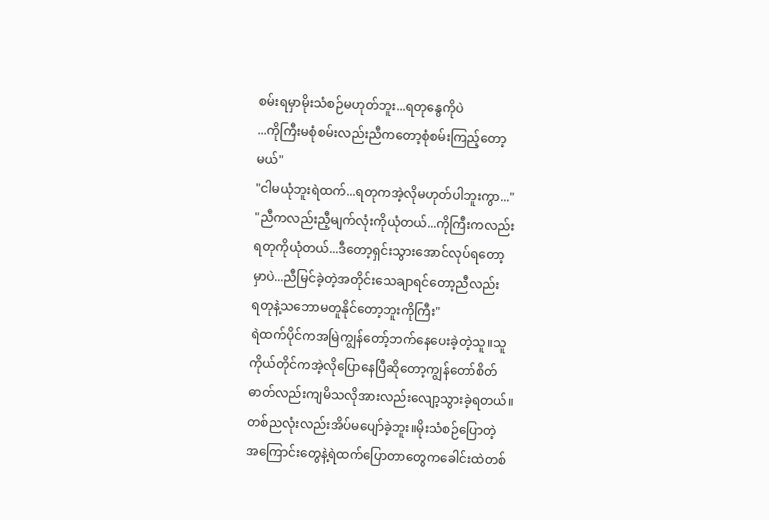စမ်းရမှာမိုးသံစဉ်မဟုတ်ဘူး...ရတုနွေကိုပဲ
...ကိုကြီးမစုံစမ်းလည်းညီကတော့စုံစမ်းကြည့်တော့
မယ်"
"ငါမယုံဘူးရဲထက်...ရတုကအဲ့လိုမဟုတ်ပါဘူးကွာ..."
"ညီကလည်းညီ့မျက်လုံးကိုယုံတယ်...ကိုကြီးကလည်း
ရတုကိုယုံတယ်...ဒီတော့ရှင်းသွားအောင်လုပ်ရတော့
မှာပဲ...ညီမြင်ခဲ့တဲ့အတိုင်းသေချာရင်တော့ညီလည်း
ရတုနဲ့သဘောမတူနိုင်တော့ဘူးကိုကြီး"
ရဲထက်ပိုင်ကအမြဲကျွန်တော့်ဘက်နေပေးခဲ့တဲ့သူ။သူ
ကိုယ်တိုင်ကအဲ့လိုပြောနေပြီဆိုတော့ကျွန်တော်စိတ်
ဓာတ်လည်းကျမိသလိုအားလည်းလျော့သွားခဲ့ရတယ်။
တစ်ညလုံးလည်းအိပ်မပျော်ခဲ့ဘူး။မိုးသံစဉ်ပြောတဲ့
အကြောင်းတွေနဲ့ရဲထက်ပြောတာတွေကခေါင်းထဲတစ်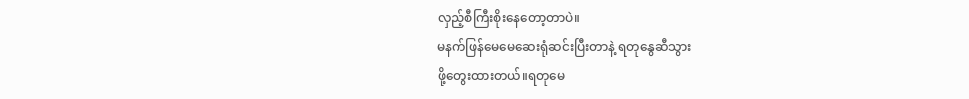လှည့်စီကြီးစိုးနေတော့တာပဲ။
မနက်ဖြန်မေမေဆေးရုံဆင်းပြီးတာနဲ့ ရတုနွေဆီသွား
ဖို့တွေးထားတယ်။ရတုမေ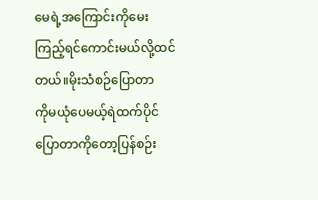မေရဲ့အကြောင်းကိုမေး
ကြည့်ရင်ကောင်းမယ်လို့ထင်တယ်။မိုးသံစဉ်ပြောတာ
ကိုမယုံပေမယ့်ရဲထက်ပိုင်ပြောတာကိုတော့ပြန်စဉ်း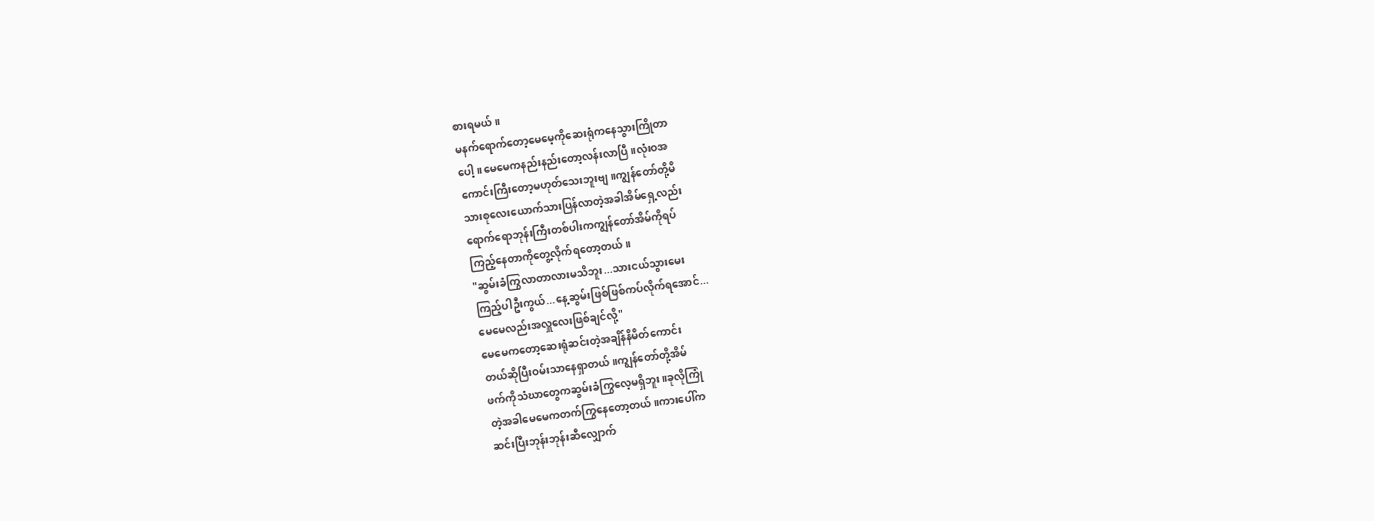စားရမယ်။
မနက်ရောက်တော့မေမေ့ကိုဆေးရုံကနေသွားကြိုတာ
ပေါ့။မေမေကနည်းနည်းတော့လန်းလာပြီ။လုံးဝအ
ကောင်းကြီးတော့မဟုတ်သေးဘူးဗျ။ကျွန်တော်တို့မိ
သားစုလေးယောက်သားပြန်လာတဲ့အခါအိမ်ရှေ့လည်း
ရောက်ရောဘုန်းကြီးတစ်ပါးကကျွန်တော်အိမ်ကိုရပ်
ကြည့်နေတာကိုတွေ့လိုက်ရတော့တယ်။
"ဆွမ်းခံကြွလာတာလားမသိဘူး...သားငယ်သွားမေး
ကြည့်ပါဦးကွယ်...နေ့ဆွမ်းဖြစ်ဖြစ်ကပ်လိုက်ရအောင်...
မေမေလည်းအလှူလေးဖြစ်ချင်လို့"
မေမေကတော့ဆေးရုံဆင်းတဲ့အချိန်နိမိတ်ကောင်း
တယ်ဆိုပြီးဝမ်းသာနေရှာတယ်။ကျွန်တော်တို့အိမ်
ဖက်ကိုသံဃာတွေကဆွမ်းခံကြွလေ့မရှိဘူး။ခုလိုကြုံ
တဲ့အခါမေမေကတက်ကြွနေတော့တယ်။ကားပေါ်က
ဆင်းပြီးဘုန်းဘုန်းဆီလျှောက်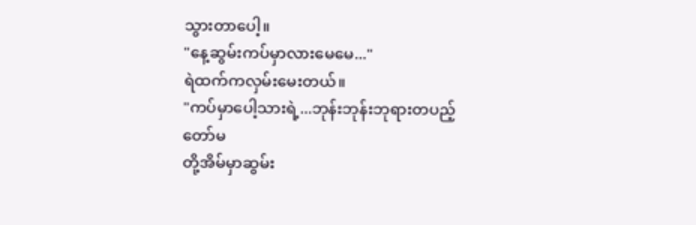သွားတာပေါ့။
"နေ့ဆွမ်းကပ်မှာလားမေမေ..."
ရဲထက်ကလှမ်းမေးတယ်။
"ကပ်မှာပေါ့သားရဲ့...ဘုန်းဘုန်းဘုရားတပည့်တော်မ
တို့အိမ်မှာဆွမ်း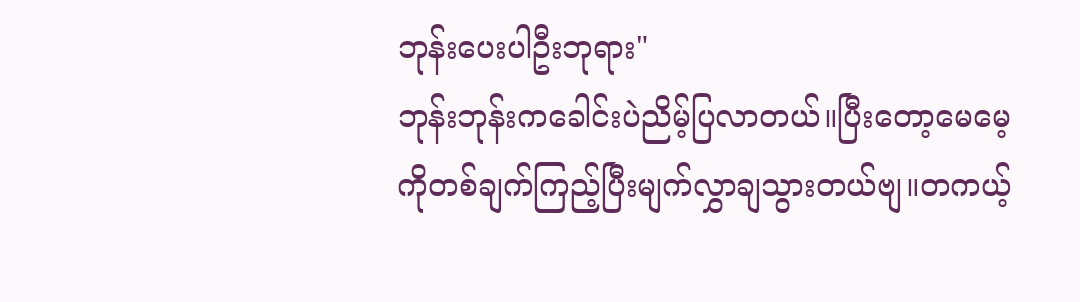ဘုန်းပေးပါဦးဘုရား"
ဘုန်းဘုန်းကခေါင်းပဲညိမ့်ပြလာတယ်။ပြီးတော့မေမေ့
ကိုတစ်ချက်ကြည့်ပြီးမျက်လွှာချသွားတယ်ဗျ။တကယ့်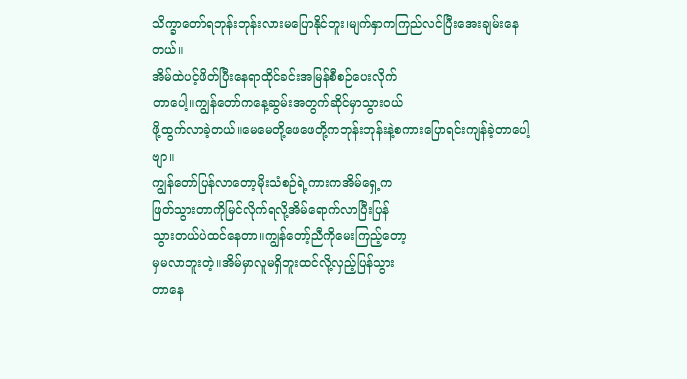သိက္ခာတော်ရဘုန်းဘုန်းလားမပြောနိုင်ဘူး၊မျက်နှာကကြည်လင်ပြီးအေးချမ်းနေတယ်။
အိမ်ထဲပင့်ဖိတ်ပြီးနေရာထိုင်ခင်းအမြန်စီစဉ်ပေးလိုက်
တာပေါ့။ကျွန်တော်ကနေ့ဆွမ်းအတွက်ဆိုင်မှာသွားဝယ်
ဖို့ထွက်လာခဲ့တယ်။မေမေတို့ဖေဖေတို့ကဘုန်းဘုန်းနဲ့စကားပြောရင်းကျန်ခဲ့တာပေါ့ဗျာ။
ကျွန်တော်ပြန်လာတော့မိုးသံစဉ်ရဲ့ကားကအိမ်ရှေ့က
ဖြတ်သွားတာကိုမြင်လိုက်ရလို့အိမ်ရောက်လာပြီးပြန်
သွားတယ်ပဲထင်နေတာ။ကျွန်တော့်ညီကိုမေးကြည့်တော့
မှမလာဘူးတဲ့။အိမ်မှာလူမရှိဘူးထင်လို့လှည့်ပြန်သွား
တာနေ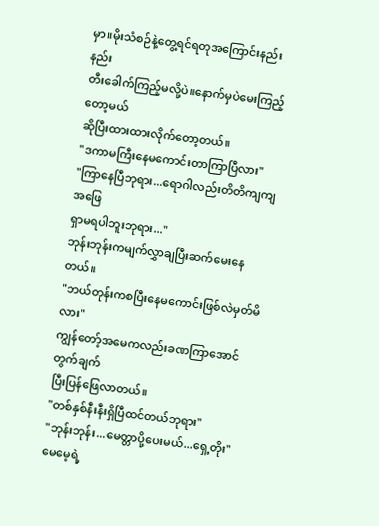မှာ။မိုးသံစဉ်နဲ့တွေ့ရင်ရတုအကြောင်းနည်းနည်း
တီးခေါက်ကြည့်မလို့ပဲ။နောက်မှပဲမေးကြည့်တော့မယ်
ဆိုပြီးထားထားလိုက်တော့တယ်။
"ဒကာမကြီးနေမကောင်းတာကြာပြီလား"
"ကြာနေပြီဘုရား...ရောဂါလည်းတိတိကျကျအဖြေ
ရှာမရပါဘူးဘုရား..."
ဘုန်းဘုန်းကမျက်လွှာချပြီးဆက်မေးနေတယ်။
"ဘယ်တုန်းကစပြီးနေမကောင်းဖြစ်လဲမှတ်မိလား"
ကျွန်တော့်အမေကလည်းခဏကြာအောင်တွက်ချက်
ပြီးပြန်ဖြေလာတယ်။
"တစ်နှစ်နီးနီးရှိပြီထင်တယ်ဘုရား"
"ဘုန်းဘုန်း...မေတ္တာပို့ပေးမယ်...ရှေ့တိုး"
မေမေ့ရဲ့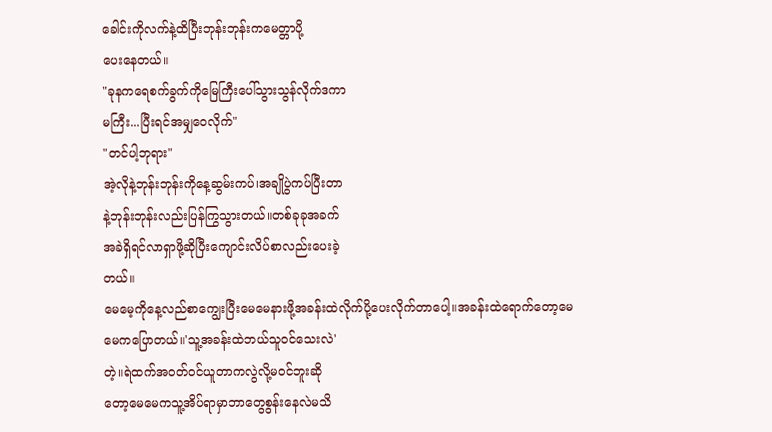ခေါင်းကိုလက်နဲ့ထိပြီးဘုန်းဘုန်းကမေတ္တာပို့
ပေးနေတယ်။
"ခုနကရေစက်ခွက်ကိုမြေကြီးပေါ်သွားသွန်လိုက်ဒကာ
မကြီး...ပြီးရင်အမျှဝေလိုက်"
"တင်ပါ့ဘုရား"
အဲ့လိုနဲ့ဘုန်းဘုန်းကိုနေ့ဆွမ်းကပ်၊အချိုပွဲကပ်ပြီးတာ
နဲ့ဘုန်းဘုန်းလည်းပြန်ကြွသွားတယ်။တစ်ခုခုအခက်
အခဲရှိရင်လာရှာဖို့ဆိုပြီးကျောင်းလိပ်စာလည်းပေးခဲ့
တယ်။
မေမေ့ကိုနေ့လည်စာကျွေးပြီးမေမေနားဖို့အခန်းထဲလိုက်ပို့ပေးလိုက်တာပေါ့။အခန်းထဲရောက်တော့မေ
မေကပြောတယ်။'သူ့အခန်းထဲဘယ်သူဝင်သေးလဲ'
တဲ့။ရဲထက်အဝတ်ဝင်ယူတာကလွဲလို့မဝင်ဘူးဆို
တော့မေမေကသူ့အိပ်ရာမှာဘာတွေစွန်းနေလဲမသိ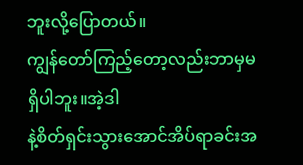ဘူးလို့ပြောတယ်။
ကျွန်တော်ကြည့်တော့လည်းဘာမှမရှိပါဘူး။အဲ့ဒါ
နဲ့စိတ်ရှင်းသွားအောင်အိပ်ရာခင်းအ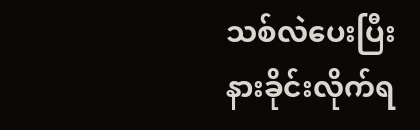သစ်လဲပေးပြီး
နားခိုင်းလိုက်ရ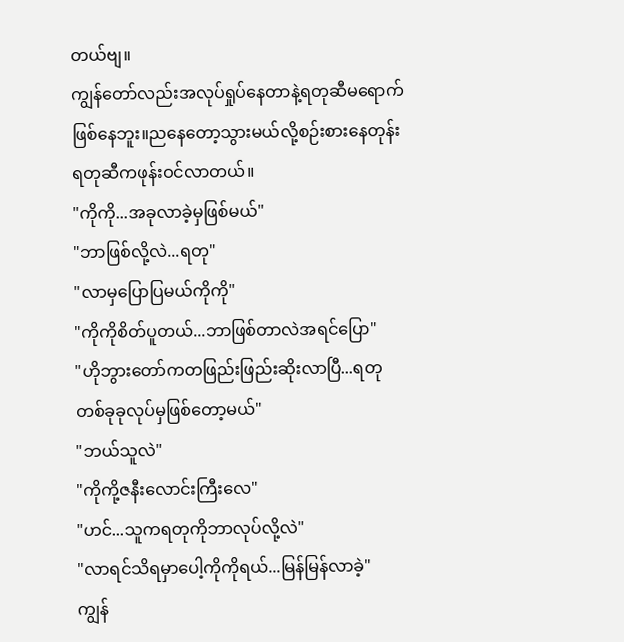တယ်ဗျ။
ကျွန်တော်လည်းအလုပ်ရှုပ်နေတာနဲ့ရတုဆီမရောက်
ဖြစ်နေဘူး။ညနေတော့သွားမယ်လို့စဉ်းစားနေတုန်း
ရတုဆီကဖုန်းဝင်လာတယ်။
"ကိုကို...အခုလာခဲ့မှဖြစ်မယ်"
"ဘာဖြစ်လို့လဲ...ရတု"
"လာမှပြောပြမယ်ကိုကို"
"ကိုကိုစိတ်ပူတယ်...ဘာဖြစ်တာလဲအရင်ပြော"
"ဟိုဘွားတော်ကတဖြည်းဖြည်းဆိုးလာပြီ...ရတု
တစ်ခုခုလုပ်မှဖြစ်တော့မယ်"
"ဘယ်သူလဲ"
"ကိုကို့ဇနီးလောင်းကြီးလေ"
"ဟင်...သူကရတုကိုဘာလုပ်လို့လဲ"
"လာရင်သိရမှာပေါ့ကိုကိုရယ်...မြန်မြန်လာခဲ့"
ကျွန်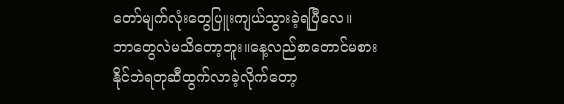တော်မျက်လုံးတွေပြူးကျယ်သွားခဲ့ရပြီလေ။
ဘာတွေလဲမသိတော့ဘူး။နေ့လည်စာတောင်မစား
နိုင်ဘဲရတုဆီထွက်လာခဲ့လိုက်တော့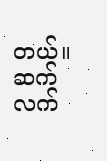တယ်။
ဆက်လက်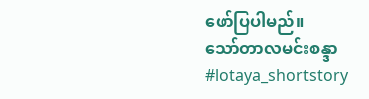ဖော်ပြပါမည်။
သော်တာလမင်းစန္ဒာ
#lotaya_shortstory